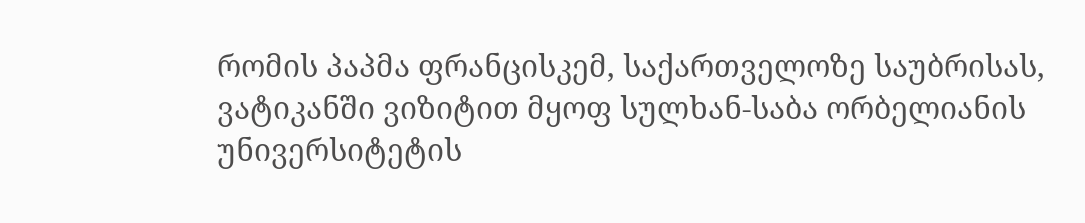რომის პაპმა ფრანცისკემ, საქართველოზე საუბრისას, ვატიკანში ვიზიტით მყოფ სულხან-საბა ორბელიანის უნივერსიტეტის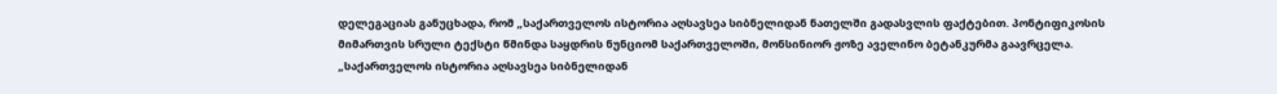დელეგაციას განუცხადა, რომ „საქართველოს ისტორია აღსავსეა სიბნელიდან ნათელში გადასვლის ფაქტებით. პონტიფიკოსის მიმართვის სრული ტექსტი წმინდა საყდრის ნუნციომ საქართველოში, მონსინიორ ჟოზე აველინო ბეტანკურმა გაავრცელა.
„საქართველოს ისტორია აღსავსეა სიბნელიდან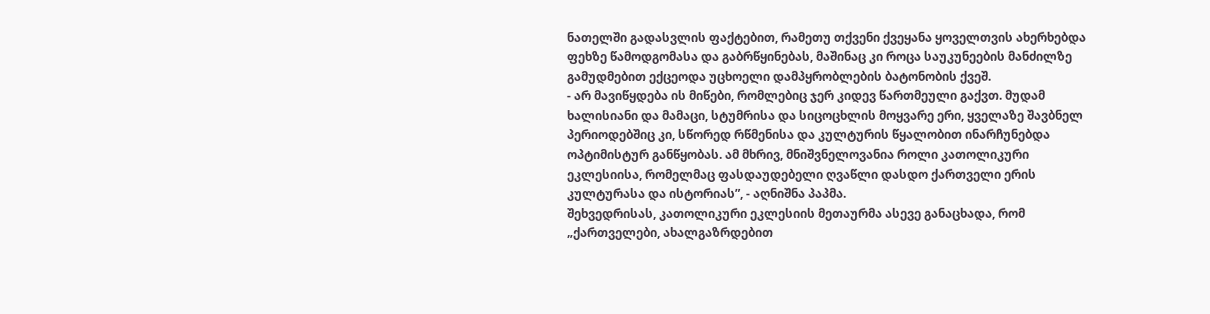ნათელში გადასვლის ფაქტებით, რამეთუ თქვენი ქვეყანა ყოველთვის ახერხებდა ფეხზე წამოდგომასა და გაბრწყინებას, მაშინაც კი როცა საუკუნეების მანძილზე გამუდმებით ექცეოდა უცხოელი დამპყრობლების ბატონობის ქვეშ.
- არ მავიწყდება ის მიწები, რომლებიც ჯერ კიდევ წართმეული გაქვთ. მუდამ ხალისიანი და მამაცი, სტუმრისა და სიცოცხლის მოყვარე ერი, ყველაზე შავბნელ პერიოდებშიც კი, სწორედ რწმენისა და კულტურის წყალობით ინარჩუნებდა ოპტიმისტურ განწყობას. ამ მხრივ, მნიშვნელოვანია როლი კათოლიკური ეკლესიისა, რომელმაც ფასდაუდებელი ღვაწლი დასდო ქართველი ერის კულტურასა და ისტორიას”, - აღნიშნა პაპმა.
შეხვედრისას, კათოლიკური ეკლესიის მეთაურმა ასევე განაცხადა, რომ „ქართველები, ახალგაზრდებით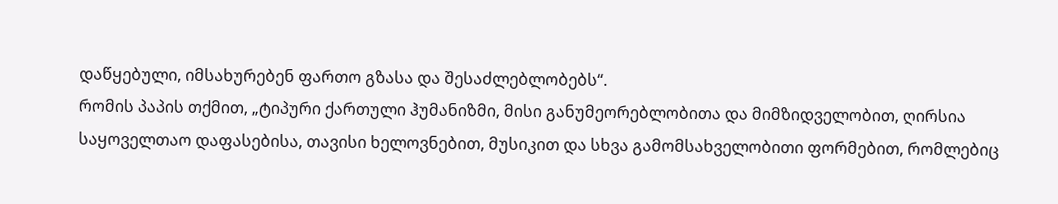დაწყებული, იმსახურებენ ფართო გზასა და შესაძლებლობებს“.
რომის პაპის თქმით, „ტიპური ქართული ჰუმანიზმი, მისი განუმეორებლობითა და მიმზიდველობით, ღირსია საყოველთაო დაფასებისა, თავისი ხელოვნებით, მუსიკით და სხვა გამომსახველობითი ფორმებით, რომლებიც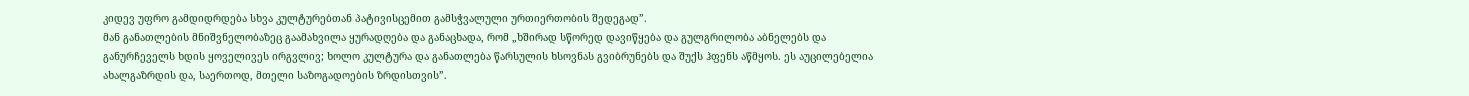კიდევ უფრო გამდიდრდება სხვა კულტურებთან პატივისცემით გამსჭვალული ურთიერთობის შედეგად”.
მან განათლების მნიშვნელობაზეც გაამახვილა ყურადღება და განაცხადა, რომ „ხშირად სწორედ დავიწყება და გულგრილობა აბნელებს და განურჩეველს ხდის ყოველივეს ირგვლივ; ხოლო კულტურა და განათლება წარსულის ხსოვნას გვიბრუნებს და შუქს ჰფენს აწმყოს. ეს აუცილებელია ახალგაზრდის და, საერთოდ, მთელი საზოგადოების ზრდისთვის”.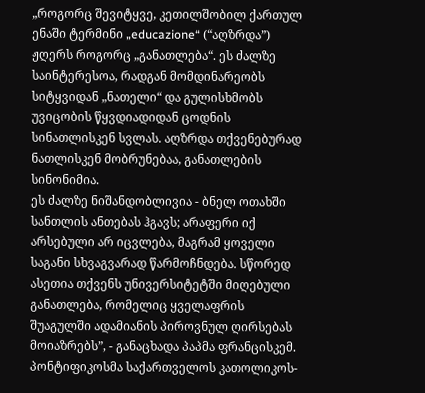„როგორც შევიტყვე, კეთილშობილ ქართულ ენაში ტერმინი „educazione“ (“აღზრდა”) ჟღერს როგორც „განათლება“. ეს ძალზე საინტერესოა, რადგან მომდინარეობს სიტყვიდან „ნათელი“ და გულისხმობს უვიცობის წყვდიადიდან ცოდნის სინათლისკენ სვლას. აღზრდა თქვენებურად ნათლისკენ მობრუნებაა, განათლების სინონიმია.
ეს ძალზე ნიშანდობლივია - ბნელ ოთახში სანთლის ანთებას ჰგავს; არაფერი იქ არსებული არ იცვლება, მაგრამ ყოველი საგანი სხვაგვარად წარმოჩნდება. სწორედ ასეთია თქვენს უნივერსიტეტში მიღებული განათლება, რომელიც ყველაფრის შუაგულში ადამიანის პიროვნულ ღირსებას მოიაზრებს”, - განაცხადა პაპმა ფრანცისკემ.
პონტიფიკოსმა საქართველოს კათოლიკოს-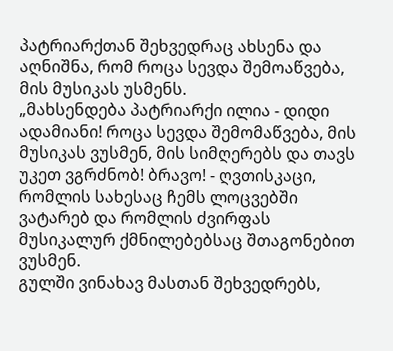პატრიარქთან შეხვედრაც ახსენა და აღნიშნა, რომ როცა სევდა შემოაწვება, მის მუსიკას უსმენს.
„მახსენდება პატრიარქი ილია - დიდი ადამიანი! როცა სევდა შემომაწვება, მის მუსიკას ვუსმენ, მის სიმღერებს და თავს უკეთ ვგრძნობ! ბრავო! - ღვთისკაცი, რომლის სახესაც ჩემს ლოცვებში ვატარებ და რომლის ძვირფას მუსიკალურ ქმნილებებსაც შთაგონებით ვუსმენ.
გულში ვინახავ მასთან შეხვედრებს,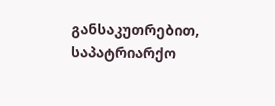განსაკუთრებით, საპატრიარქო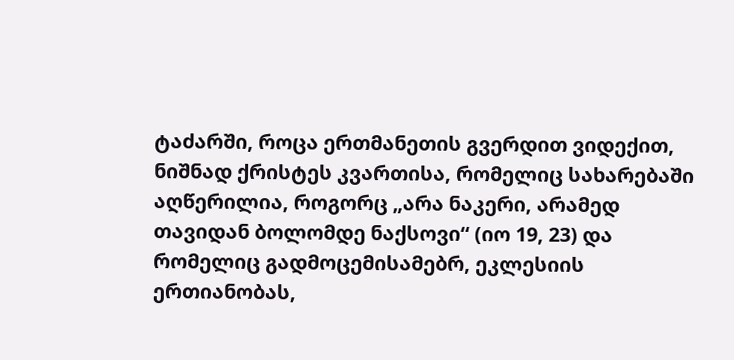ტაძარში, როცა ერთმანეთის გვერდით ვიდექით, ნიშნად ქრისტეს კვართისა, რომელიც სახარებაში აღწერილია, როგორც „არა ნაკერი, არამედ თავიდან ბოლომდე ნაქსოვი“ (იო 19, 23) და რომელიც გადმოცემისამებრ, ეკლესიის ერთიანობას,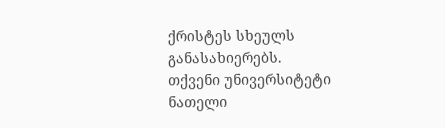ქრისტეს სხეულს განასახიერებს.
თქვენი უნივერსიტეტი ნათელი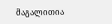მაგალითია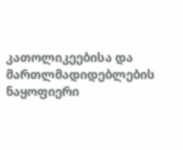კათოლიკეებისა და მართლმადიდებლების ნაყოფიერი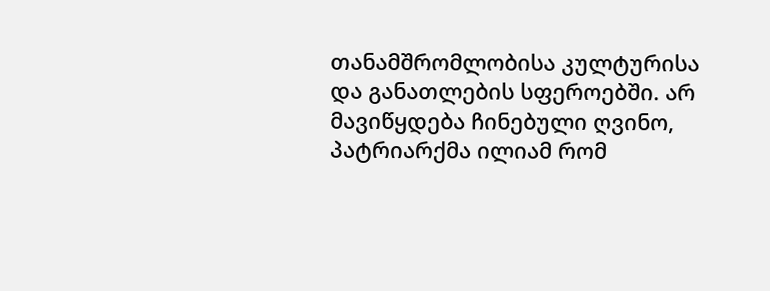თანამშრომლობისა კულტურისა და განათლების სფეროებში. არ მავიწყდება ჩინებული ღვინო, პატრიარქმა ილიამ რომ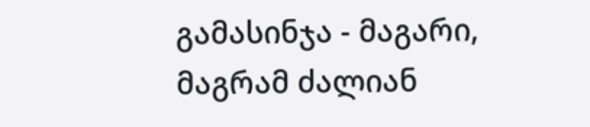გამასინჯა - მაგარი, მაგრამ ძალიან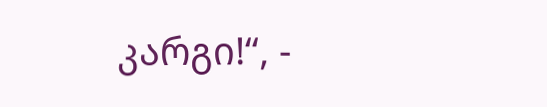კარგი!“, -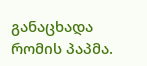განაცხადა რომის პაპმა.